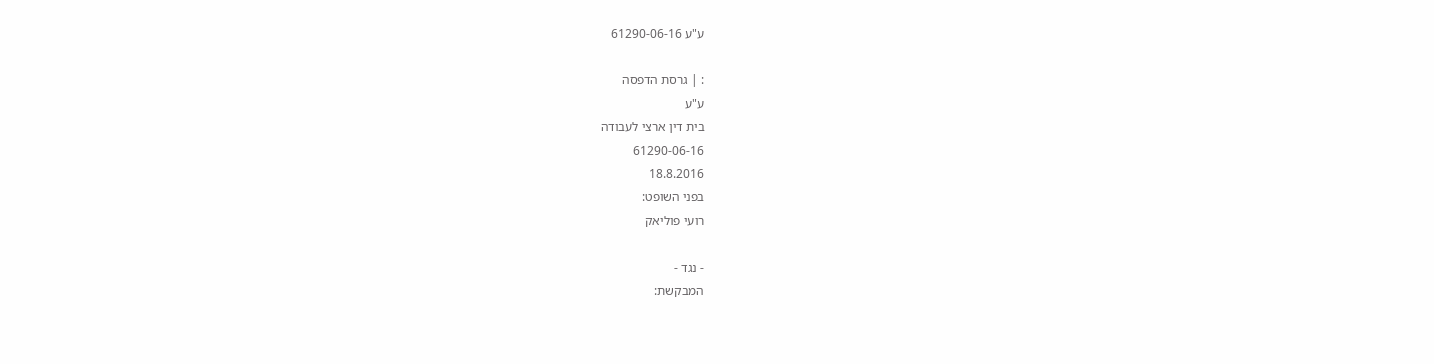ע"ע 61290-06-16

: | גרסת הדפסה
ע"ע
בית דין ארצי לעבודה
61290-06-16
18.8.2016
בפני השופט:
רועי פוליאק

- נגד -
המבקשת: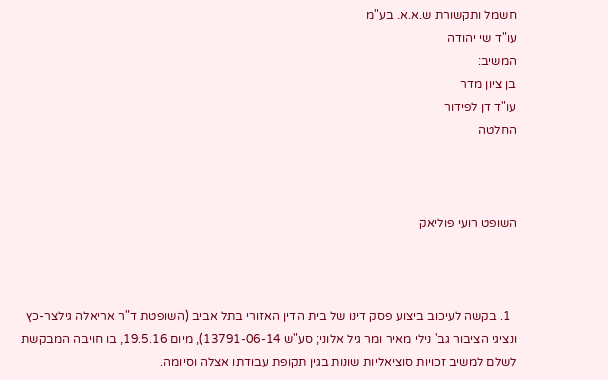חשמל ותקשורת ש.א.א. בע"מ
עו"ד שי יהודה
המשיב:
בן ציון מדר
עו"ד דן לפידור
החלטה



השופט רועי פוליאק



  1. בקשה לעיכוב ביצוע פסק דינו של בית הדין האזורי בתל אביב (השופטת ד"ר אריאלה גילצר-כץ ונציגי הציבור גב' נילי מאיר ומר גיל אלוני; סע"ש 13791-06-14), מיום 19.5.16, בו חויבה המבקשת לשלם למשיב זכויות סוציאליות שונות בגין תקופת עבודתו אצלה וסיומה.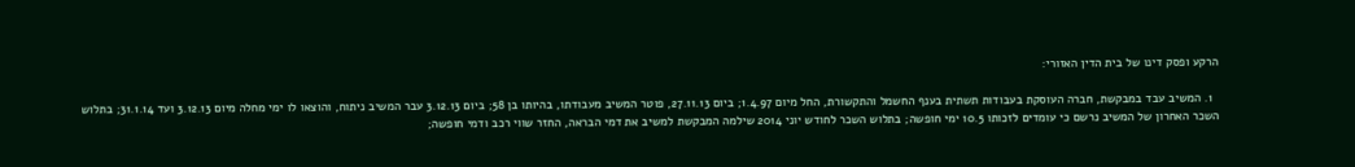הרקע ופסק דינו של בית הדין האזורי:

  1. המשיב עבד במבקשת, חברה העוסקת בעבודות תשתית בענף החשמל והתקשורת, החל מיום 1.4.97; ביום 27.11.13, פוטר המשיב מעבודתו, בהיותו בן 58; ביום 3.12.13 עבר המשיב ניתוח, והוצאו לו ימי מחלה מיום 3.12.13 ועד 31.1.14; בתלוש השכר האחרון של המשיב נרשם כי עומדים לזכותו 10.5 ימי חופשה; בתלוש השכר לחודש יוני 2014 שילמה המבקשת למשיב את דמי הבראה, החזר שווי רכב ודמי חופשה;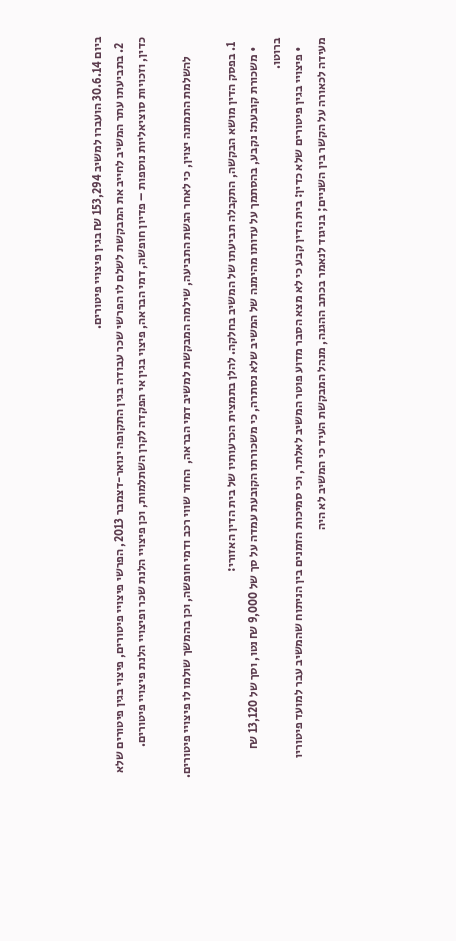ביום 30.6.14 הועברו למשיב 153,294 ₪ בגין פיצויי פיטורים.
  2. בתביעתו עתר המשיב לחייב את המבקשת לשלם לו הפרשי שכר עבודה בגין התקופה ינואר-דצמבר 2013, הפרשי פיצויי פיטורים, פיצוי בגין פיטורים שלא כדין, וזכויות סוציאליות נוספות – פדיון חופשה, דמי הבראה, פיצוי בגין אי הפקדה לקרן השתלמות, וכן פיצויי הלנת שכר ופיצויי הלנת פיצויי פיטורים.

        להשלמת התמונה יצוין, כי לאחר הגשת התביעה, שילמה המבקשת למשיב דמי הבראה,  החזר שווי רכב ודמי חופשה, וכן בהמשך שולמו לו פיצויי פיטורים.

  1. בפסק הדין מושא הבקשה, התקבלה תביעתו של המשיב בחלקה. להלן בתמצית הכרעותיו של בית הדין האזורי:
    • משכורת קובעת: נקבע, בהסתמך על עדותו מהימנה של המשיב שלא נסתרה, כי משכורתו הקובעת עמדה על סך של 9,000 ₪ נטו, וסך של 13,120 ₪ ברוטו.
    • פיצויי בגין פיטורים שלא כדין: בית הדין קבע כי לא מצא הסבר מדוע פוטר המשיב לאלתר, וכי סמיכות הזמנים בין הניתוח שהמשיב עבר למועד פיטוריו מעידה לכאורה על הקשר בין השניים; בניגוד לנאמר בכתב ההגנה, מנהל המבקשת העיד כי המשיב לא היה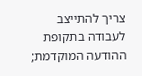צריך להתייצב לעבודה בתקופת ההודעה המוקדמת;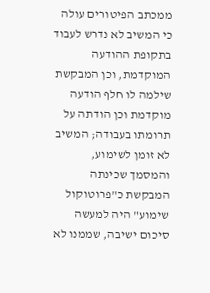ממכתב הפיטורים עולה כי המשיב לא נדרש לעבוד בתקופת ההודעה המוקדמת, וכן המבקשת שילמה לו חלף הודעה מוקדמת וכן הודתה על תרומתו בעבודה; המשיב לא זומן לשימוע, והמסמך שכינתה המבקשת כ"פרוטוקול שימוע" היה למעשה סיכום ישיבה, שממנו לא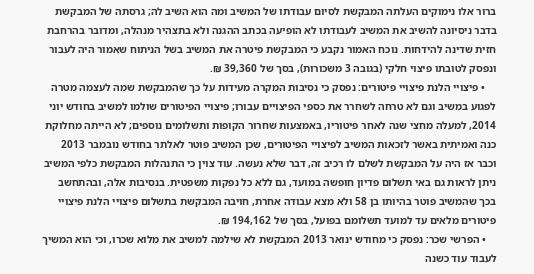ברור אלו נימוקים העלתה המבקשת לסיום עבודתו של המשיב ומה הוא השיב לה; גרסתה של המבקשת בדבר ניסיונה להשיב את המשיב לעבודתו לא הופיעה בכתב ההגנה ולא בתצהיר מנהלה, ומדובר בהרחבת חזית שדינה להידחות. נוכח האמור נקבע כי המבקשת פיטרה את המשיב בשל הניתוח שאמור היה לעבור ונפסק לטובתו פיצוי חלקי (בגובה 3 משכורות), בסך של 39,360 ₪.
    • פיצויי הלנת פיצויי פיטורים: נפסק כי נסיבות המקרה מעידות על כך שהמבקשת שמה לעצמה מטרה לפגוע במשיב וגם לא טרחה לשחרר את כספי הפיצויים עבורו; פיצויי הפיטורים שולמו למשיב בחודש יוני 2014, למעלה מחצי שנה לאחר פיטוריו, באמצעות שחרור הקופות ותשלומים נוספים; לא הייתה מחלוקת כנה ואמיתית באשר לזכאות המשיב לפיצויי הפיטורים, שכן המשיב פוטר לאלתר בחודש נובמבר 2013 וכבר אז היה על המבקשת לשלם לו רכיב זה, דבר שלא נעשה. עוד צוין כי התנהלות המבקשת כלפי המשיב ניתן לראות גם באי תשלום פדיון חופשה במועד, גם ללא כל נפקות משפטית. בנסיבות אלה, ובהתחשב בכך שהמשיב פוטר בהיותו בן 58 ולא מצא עבודה אחרת, חויבה המבקשת בתשלום פיצויי הלנת פיצויי פיטורים מלאים עד למועד תשלומם בפועל, בסך של 194,162 ₪.
    • הפרשי שכר: נפסק כי מחודש ינואר 2013 המבקשת לא שילמה למשיב את מלוא שכרו, וכי הוא המשיך לעבוד עוד כשנה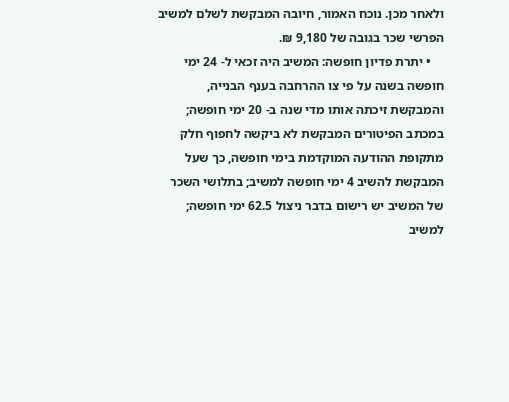ולאחר מכן. נוכח האמור, חיובה המבקשת לשלם למשיב הפרשי שכר בגובה של 9,180 ₪.
    • יתרת פדיון חופשה: המשיב היה זכאי ל- 24 ימי חופשה בשנה על פי צו ההרחבה בענף הבנייה, והמבקשת זיכתה אותו מדי שנה ב- 20 ימי חופשה; במכתב הפיטורים המבקשת לא ביקשה לחפוף חלק מתקופת ההודעה המוקדמת בימי חופשה, כך שעל המבקשת להשיב 4 ימי חופשה למשיב; בתלושי השכר של המשיב יש רישום בדבר ניצול 62.5 ימי חופשה; למשיב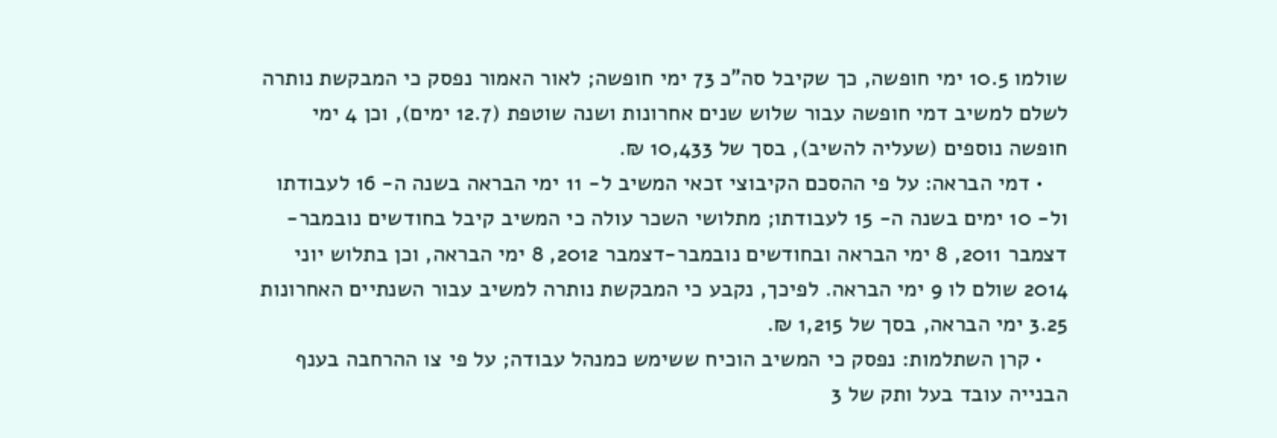שולמו 10.5 ימי חופשה, כך שקיבל סה"כ 73 ימי חופשה; לאור האמור נפסק כי המבקשת נותרה לשלם למשיב דמי חופשה עבור שלוש שנים אחרונות ושנה שוטפת (12.7 ימים), וכן 4 ימי חופשה נוספים (שעליה להשיב), בסך של 10,433 ₪.
    • דמי הבראה: על פי ההסכם הקיבוצי זכאי המשיב ל- 11 ימי הבראה בשנה ה- 16 לעבודתו ול- 10 ימים בשנה ה- 15 לעבודתו; מתלושי השכר עולה כי המשיב קיבל בחודשים נובמבר-דצמבר 2011, 8 ימי הבראה ובחודשים נובמבר-דצמבר 2012, 8 ימי הבראה, וכן בתלוש יוני 2014 שולם לו 9 ימי הבראה. לפיכך, נקבע כי המבקשת נותרה למשיב עבור השנתיים האחרונות 3.25 ימי הבראה, בסך של 1,215 ₪.
    • קרן השתלמות: נפסק כי המשיב הוכיח ששימש כמנהל עבודה; על פי צו ההרחבה בענף הבנייה עובד בעל ותק של 3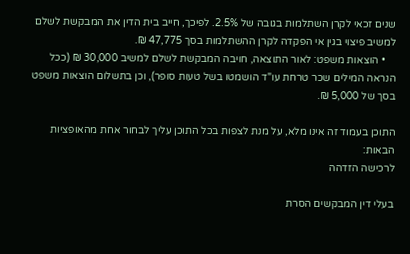שנים זכאי לקרן השתלמות בגובה של 2.5%. לפיכך, חייב בית הדין את המבקשת לשלם למשיב פיצוי בגין אי הפקדה לקרן ההשתלמות בסך 47,775 ₪.
    • הוצאות משפט: לאור התוצאה, חויבה המבקשת לשלם למשיב 30,000 ₪ (ככל הנראה המילים שכר טרחת עו"ד הושמטו בשל טעות סופר), וכן בתשלום הוצאות משפט בסך של 5,000 ₪.

התוכן בעמוד זה אינו מלא, על מנת לצפות בכל התוכן עליך לבחור אחת מהאופציות הבאות:
לרכישה הזדהה

בעלי דין המבקשים הסרת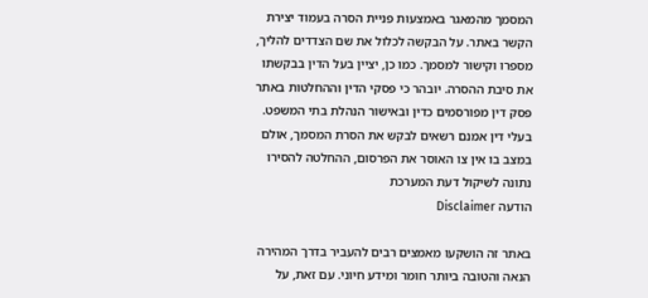המסמך מהמאגר באמצעות פניית הסרה בעמוד יצירת הקשר באתר. על הבקשה לכלול את שם הצדדים להליך, מספרו וקישור למסמך. כמו כן, יציין בעל הדין בבקשתו את סיבת ההסרה. יובהר כי פסקי הדין וההחלטות באתר פסק דין מפורסמים כדין ובאישור הנהלת בתי המשפט. בעלי דין אמנם רשאים לבקש את הסרת המסמך, אולם במצב בו אין צו האוסר את הפרסום, ההחלטה להסירו נתונה לשיקול דעת המערכת
הודעה Disclaimer

באתר זה הושקעו מאמצים רבים להעביר בדרך המהירה הנאה והטובה ביותר חומר ומידע חיוני. עם זאת, על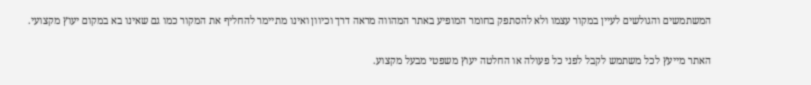המשתמשים והגולשים לעיין במקור עצמו ולא להסתפק בחומר המופיע באתר המהווה מראה דרך וכיוון ואינו מתיימר להחליף את המקור כמו גם שאינו בא במקום יעוץ מקצועי.

האתר מייעץ לכל משתמש לקבל לפני כל פעולה או החלטה יעוץ משפטי מבעל מקצוע.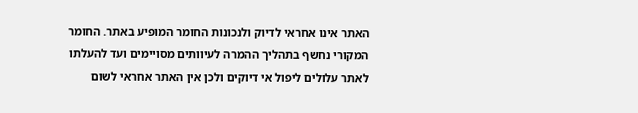האתר אינו אחראי לדיוק ולנכונות החומר המופיע באתר. החומר המקורי נחשף בתהליך ההמרה לעיוותים מסויימים ועד להעלתו לאתר עלולים ליפול אי דיוקים ולכן אין האתר אחראי לשום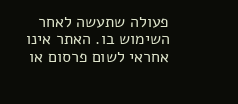פעולה שתעשה לאחר השימוש בו. האתר אינו אחראי לשום פרסום או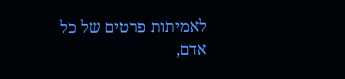לאמיתות פרטים של כל אדם,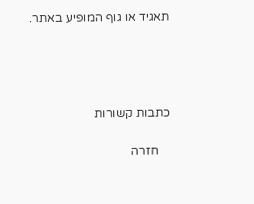תאגיד או גוף המופיע באתר.




כתבות קשורות

    חזרה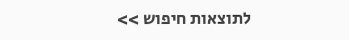לתוצאות חיפוש >>